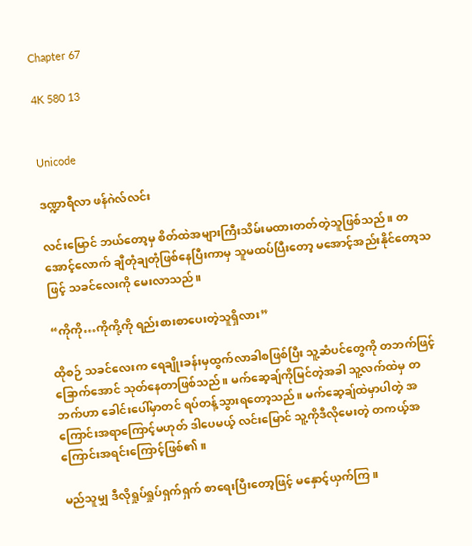Chapter 67

4K 580 13


Unicode

ဒဏ္ဍာရီလာ ဖန်ဂဲလ်လင်း

လင်းမြောင် ဘယ်တော့မှ စိတ်ထဲအများကြီးသိမ်းမထားတတ်တဲ့သူဖြစ်သည်။ တအောင့်လောက် ချီတုံချတုံဖြစ်နေပြီးကာမှ သူမထပ်ပြီးတော့ မအောင့်အည်းနိုင်တော့သဖြင့် သခင်လေးကို မေးလာသည်။

“ကိုကို…ကိုကို့ကို ရည်းစားစာပေးတဲ့သူရှိလား”

ထိုစဉ် သခင်လေးက ရေချိုးခန်းမှထွက်လာခါစဖြစ်ပြီး သူ့ဆံပင်တွေကို တဘက်ဖြင့် ခြောက်အောင် သုတ်နေတာဖြစ်သည်။ မက်ဆေ့ချ်ကိုမြင်တဲ့အခါ သူ့လက်ထဲမှ တဘက်ဟာ ခေါင်းပေါ်မှာတင် ရပ်တန့်သွားရတော့သည်။ မက်ဆေ့ချ်ထဲမှာပါတဲ့ အကြောင်းအရာကြောင့်မဟုတ် ဒါပေမယ့် လင်းမြောင် သူ့ကိုဒီလိုမေးတဲ့ တကယ့်အကြောင်းအရင်းကြောင့်ဖြစ်၏။

မည်သူမျှ ဒီလိုရှုပ်ရှုပ်ရှက်ရှက် စာရေးပြီးတော့ဖြင့် မနှောင့်ယှက်ကြ။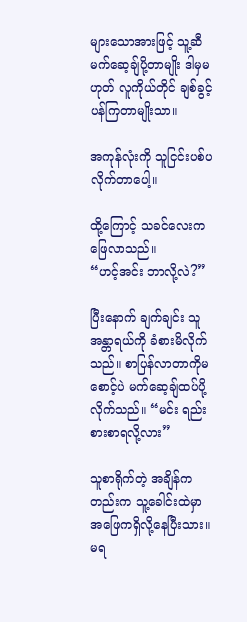များသောအားဖြင့် သူ့ဆီ မက်ဆေ့ချ်ပို့တာမျိုး ဒါမှမဟုတ် လူကိုယ်တိုင် ချစ်ခွင့်ပန်ကြတာမျိုးသာ။

အကုန်လုံးကို သူငြင်းပစ်ပလိုက်တာပေါ့။

ထို့ကြောင့် သခင်လေးက ဖြေလာသည်။
“ဟင့်အင်း ဘာလို့လဲ?”

ပြီးနောက် ချက်ချင်း သူ အန္တာရယ်ကို ခံစားမိလိုက်သည်။ စာပြန်လာတာကိုမစောင့်ပဲ မက်ဆေ့ချ်ထပ်ပို့လိုက်သည်။ “မင်း ရည်းစားစာရလို့လား”

သူစာရိုက်တဲ့ အချိန်ကတည်းက သူ့ခေါင်းထဲမှာ အဖြေကရှိလို့နေပြီးသား။ မရ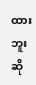ထားဘူးဆို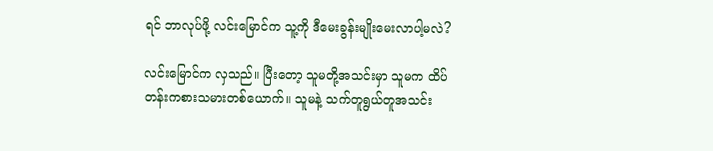ရင် ဘာလုပ်ဖို့ လင်းမြောင်က သူ့ကို ဒီမေးခွန်းမျိုးမေးလာပါ့မလဲ?

လင်းမြောင်က လှသည်။ ပြီးတော့ သူမတို့အသင်းမှာ သူမက ထိပ်တန်းကစားသမားတစ်ယောက်။ သူမနဲ့ သက်တူရွယ်တူအသင်း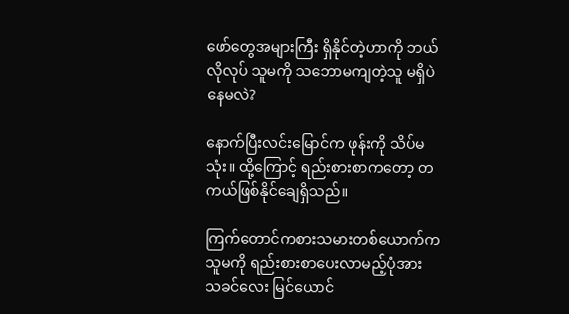ဖော်တွေအများကြီး ရှိနိုင်တဲ့ဟာကို ဘယ်လိုလုပ် သူမကို သဘောမကျတဲ့သူ မရှိပဲနေမလဲ?

နောက်ပြီးလင်းမြောင်က ဖုန်းကို သိပ်မသုံး။ ထို့ကြောင့် ရည်းစားစာကတော့ တကယ်ဖြစ်နိုင်ချေရှိသည်။

ကြက်တောင်ကစားသမားတစ်ယောက်က သူမကို ရည်းစားစာပေးလာမည့်ပုံအား သခင်လေး မြင်ယောင်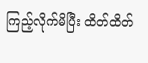ကြည့်လိုက်မိပြီး ထိတ်ထိတ်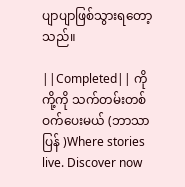ပျာပျာဖြစ်သွားရတော့သည်။

||Completed|| ကိုကို့ကို သက်တမ်းတစ်ဝက်ပေးမယ် (ဘာသာပြန် )Where stories live. Discover now